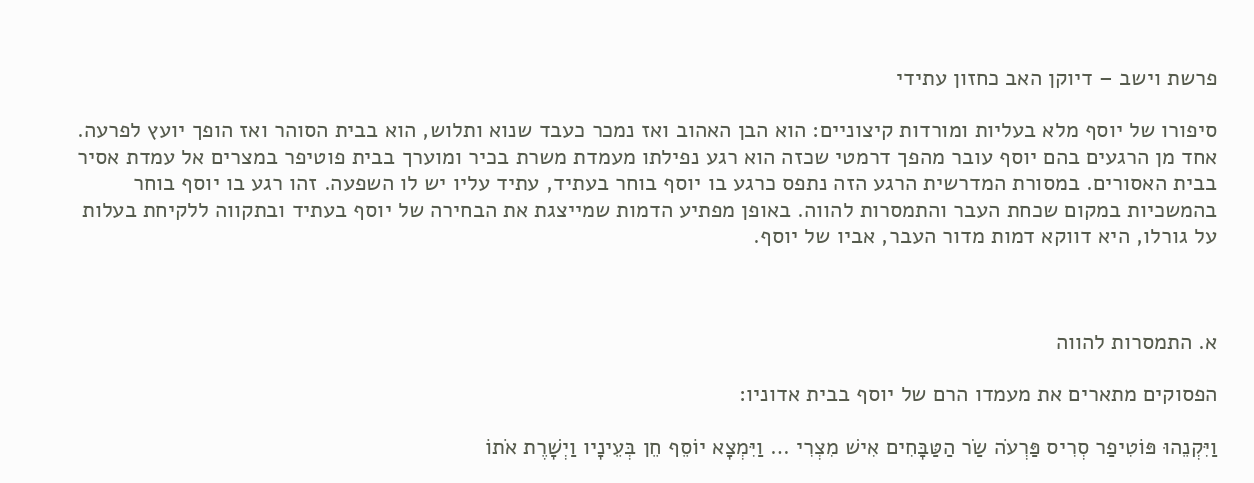פרשת וישב – דיוקן האב כחזון עתידי

סיפורו של יוסף מלא בעליות ומורדות קיצוניים: הוא הבן האהוב ואז נמכר כעבד שנוא ותלוש, הוא בבית הסוהר ואז הופך יועץ לפרעה. אחד מן הרגעים בהם יוסף עובר מהפך דרמטי שכזה הוא רגע נפילתו מעמדת משרת בכיר ומוערך בבית פוטיפר במצרים אל עמדת אסיר בבית האסורים. במסורת המדרשית הרגע הזה נתפס כרגע בו יוסף בוחר בעתיד, עתיד עליו יש לו השפעה. זהו רגע בו יוסף בוחר בהמשכיות במקום שכחת העבר והתמסרות להווה. באופן מפתיע הדמות שמייצגת את הבחירה של יוסף בעתיד ובתקווה ללקיחת בעלות על גורלו, היא דווקא דמות מדור העבר, אביו של יוסף.



א. התמסרות להווה

הפסוקים מתארים את מעמדו הרם של יוסף בבית אדוניו:

וַיִּקְנֵהוּ פּוֹטִיפַר סְרִיס פַּרְעֹה שַׂר הַטַּבָּחִים אִישׁ מִצְרִי … וַיִּמְצָא יוֹסֵף חֵן בְּעֵינָיו וַיְשָׁרֶת אֹתוֹ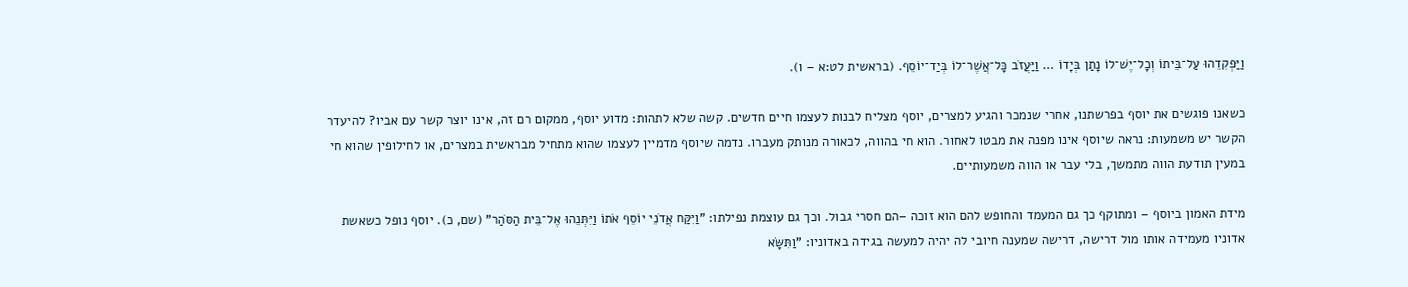וַיַּפְקִדֵהוּ עַל־בֵּיתוֹ וְכׇל־יֶשׁ־לוֹ נָתַן בְּיָדוֹ … וַיַּעֲזֹב כׇּל־אֲשֶׁר־לוֹ בְּיַד־יוֹסֵף. (בראשית לט:א – ו).

כשאנו פוגשים את יוסף בפרשתנו, אחרי שנמכר והגיע למצרים, יוסף מצליח לבנות לעצמו חיים חדשים. קשה שלא לתהות: מדוע יוסף, ממקום רם זה, אינו יוצר קשר עם אביו? להיעדר הקשר יש משמעות: נראה שיוסף אינו מפנה את מבטו לאחור. הוא חי בהווה, לכאורה מנותק מעברו. נדמה שיוסף מדמיין לעצמו שהוא מתחיל מבראשית במצרים, או לחילופין שהוא חי במעין תודעת הווה מתמשך, בלי עבר או הווה משמעותיים.

מידת האמון ביוסף – ומתוקף כך גם המעמד והחופש להם הוא זוכה –הם חסרי גבול. וכך גם עוצמת נפילתו: "וַיִּקַּח אֲדֹנֵי יוֹסֵף אֹתוֹ וַיִּתְּנֵהוּ אֶל־בֵּית הַסֹּהַר" (שם, כ). יוסף נופל כשאשת אדוניו מעמידה אותו מול דרישה, דרישה שמענה חיובי לה יהיה למעשה בגידה באדוניו: "וַתִּשָּׂא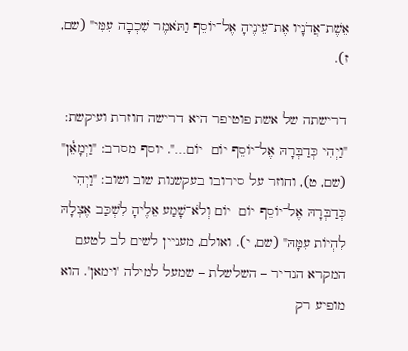אֵשֶׁת־אֲדֹנָיו אֶת־עֵינֶיהָ אֶל־יוֹסֵף וַתֹּאמֶר שִׁכְבָה עִמִּי" (שם, ז).

דרישתה של אשת פוטיפר היא דרישה חוזרת ועיקשת: "וַיְהִי כְּדַבְּרָהּ אֶל־יוֹסֵף יוֹם  יוֹם…". יוסף מסרב: "וַיְמָאֵ֓ן" (שם, ט), וחוזר על סירובו בעקשנות שוב ושוב: "וַיְהִי כְּדַבְּרָהּ אֶל־יוֹסֵף יוֹם  יוֹם וְלֹא־שָׁמַע אֵלֶיהָ לִשְׁכַּב אֶצְלָהּ לִהְיוֹת עִמָּהּ" (שם, י). ואולם, מעניין לשים לב לטעם המקרא הנדיר – השלשלת – שמעל למילה 'וימאן'. הוא מופיע רק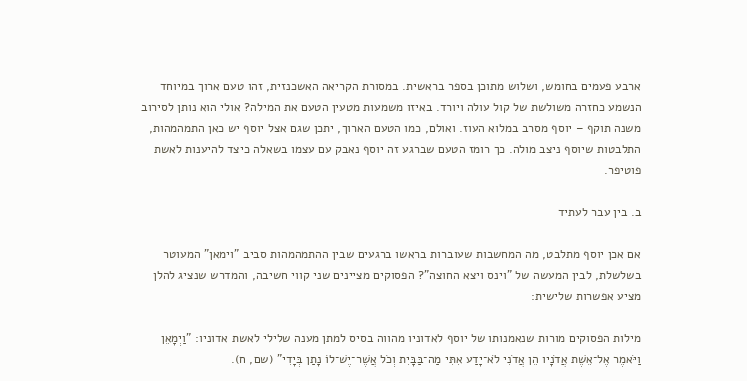ארבע פעמים בחומש, ושלוש מתוכן בספר בראשית. במסורת הקריאה האשכנזית, זהו טעם ארוך במיוחד הנשמע כחזרה משולשת של קול עולה ויורד. באיזו משמעות מטעין הטעם את המילה? אולי הוא נותן לסירוב משנה תוקף – יוסף מסרב במלוא העוז. ואולם, כמו הטעם הארוך, יתכן שגם אצל יוסף יש כאן התמהמהות, התלבטות שיוסף ניצב מולה. כך רומז הטעם שברגע זה יוסף נאבק עם עצמו בשאלה כיצד להיענות לאשת פוטיפר.

ב. בין עבר לעתיד

אם אכן יוסף מתלבט, מה המחשבות שעוברות בראשו ברגעים שבין ההתמהמהות סביב "וימאן" המעוטר בשלשלת, לבין המעשה של "וינס ויצא החוצה"? הפסוקים מציינים שני קווי חשיבה, והמדרש שנציג להלן מציע אפשרות שלישית:

מילות הפסוקים מורות שנאמנותו של יוסף לאדוניו מהווה בסיס למתן מענה שלילי לאשת אדוניו: "וַיְמָאֵן  וַיֹּאמֶר אֶל־אֵשֶׁת אֲדֹנָיו הֵן אֲדֹנִי לֹא־יָדַע אִתִּי מַה־בַּבָּיִת וְכֹל אֲשֶׁר־יֶשׁ־לוֹ נָתַן בְּיָדִי" (שם, ח).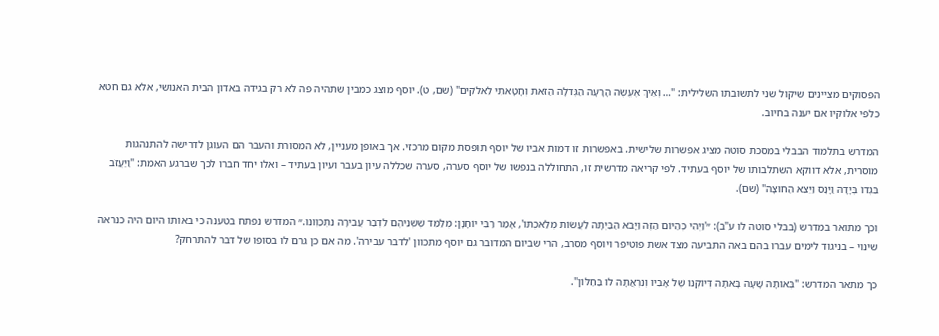הפסוקים מציינים שיקול שני לתשובתו השלילית: "… וְאֵיךְ אֶעֱשֶׂה הָרָעָה הַגְּדֹלָה הַזֹּאת וְחָטָאתִי לֵאלֹקִים" (שם, ט). יוסף מוצג כמבין שתהיה פה לא רק בגידה באדון הבית האנושי, אלא גם חטא כלפי אלוקיו אם יענה בחיוב.

המדרש בתלמוד הבבלי במסכת סוטה מציג אפשרות שלישית. באפשרות זו דמות אביו של יוסף תופסת מקום מרכזי. אך באופן מעניין, לא המסורת והעבר הם העוגן לדרישה להתנהגות מוסרית, אלא דווקא השתלבותו של יוסף בעתיד. לפי קריאה מדרשית זו, התחוללה בנפשו של יוסף סערה, סערה שכללה עיון בעבר ועיון בעתיד – ואלו יחד חברו לכך שברגע האמת: "וַיַּעֲזֹב בִּגְדוֹ בְּיָדָהּ וַיָּנׇס וַיֵּצֵא הַחוּצָה" (שם).

וכך מתואר במדרש (בבלי סוטה לו ע"ב): ״'וַיְהִי כְּהַיּוֹם הַזֶּה וַיָּבֹא הַבַּיְתָה לַעֲשׂוֹת מְלַאכְתּוֹ', אָמַר רַבִּי יוֹחָנָן: מְלַמֵּד שֶׁשְּׁנֵיהֶם לִדְבַר עֲבֵירָה נִתְכַּוְּונוּ.״ המדרש נפתח בטענה כי באותו היום היה כנראה שינוי – בניגוד לימים עברו בהם באה התביעה מצד אשת פוטיפר ויוסף מסרב, הרי שביום המדובר גם יוסף מתכוון 'לדבר עבירה'. מה אם כן גרם לו בסופו של דבר להתרחק?

כך מתאר המדרש: "בְּאוֹתָהּ שָׁעָה בָּאתָה דְּיוֹקְנוֹ שֶׁל אָבִיו וְנִרְאֲתָה לוֹ בַּחַלּוֹן".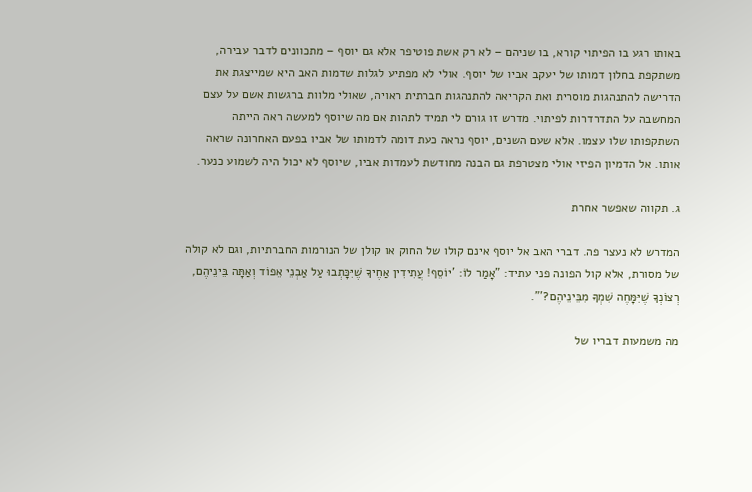באותו רגע בו הפיתוי קורא, בו שניהם – לא רק אשת פוטיפר אלא גם יוסף – מתכוונים לדבר עבירה, משתקפת בחלון דמותו של יעקב אביו של יוסף. אולי לא מפתיע לגלות שדמות האב היא שמייצגת את הדרישה להתנהגות מוסרית ואת הקריאה להתנהגות חברתית ראויה, שאולי מלוות ברגשות אשם על עצם המחשבה על התדרדרות לפיתוי. מדרש זו גורם לי תמיד לתהות אם מה שיוסף למעשה ראה הייתה השתקפותו שלו עצמו. אלא שעם השנים, יוסף נראה כעת דומה לדמותו של אביו בפעם האחרונה שראה אותו. אל הדמיון הפיזי אולי מצטרפת גם הבנה מחודשת לעמדות אביו, שיוסף לא יכול היה לשמוע כנער.

ג. תקווה שאפשר אחרת

המדרש לא נעצר פה. דברי האב אל יוסף אינם קולו של החוק או קולן של הנורמות החברתיות, וגם לא קולה של מסורת, אלא קול הפונה פני עתיד: "אָמַר לוֹ: 'יוֹסֵף! עֲתִידִין אַחֶיךָ שֶׁיִּכָּתְבוּ עַל אַבְנֵי אֵפוֹד וְאַתָּה בֵּינֵיהֶם, רְצוֹנְךָ שֶׁיִּמָּחֶה שִׁמְךָ מִבֵּינֵיהֶם?'".

מה משמעות דבריו של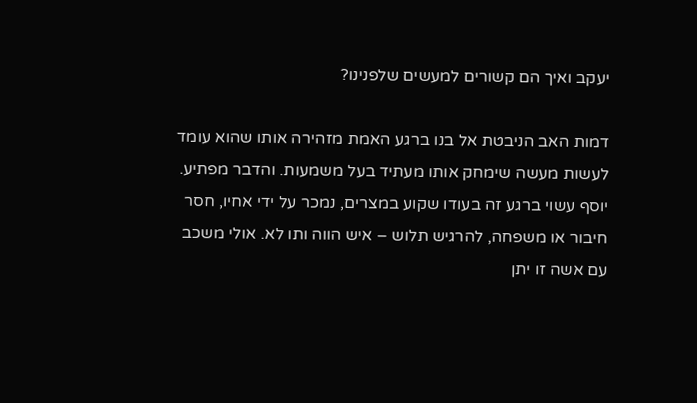יעקב ואיך הם קשורים למעשים שלפנינו?

דמות האב הניבטת אל בנו ברגע האמת מזהירה אותו שהוא עומד לעשות מעשה שימחק אותו מעתיד בעל משמעות. והדבר מפתיע. יוסף עשוי ברגע זה בעודו שקוע במצרים, נמכר על ידי אחיו, חסר חיבור או משפחה, להרגיש תלוש – איש הווה ותו לא. אולי משכב עם אשה זו יתן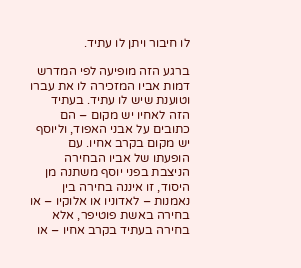לו חיבור ויתן לו עתיד.

ברגע הזה מופיעה לפי המדרש דמות אביו המזכירה לו את עברו וטוענת שיש לו עתיד. בעתיד הזה לאחיו יש מקום – הם כתובים על אבני האפוד, וליוסף יש מקום בקרב אחיו. עם הופעתו של אביו הבחירה הניצבת בפני יוסף משתנה מן היסוד, זו איננה בחירה בין נאמנות – לאדוניו או אלוקיו – או בחירה באשת פוטיפר, אלא בחירה בעתיד בקרב אחיו – או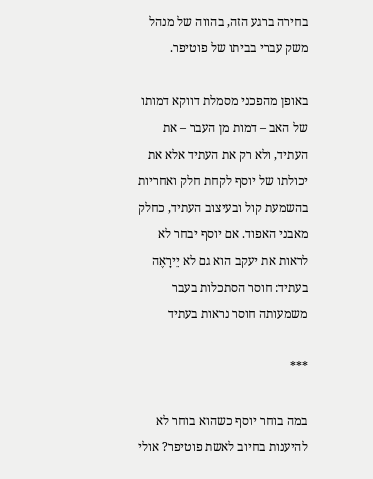בחירה ברגע הזה, בהווה של מנהל משק עברי בביתו של פוטיפר.

באופן מהפכני מסמלת דווקא דמותו של האב – דמות מן העבר – את העתיד, ולא רק את העתיד אלא את יכולתו של יוסף לקחת חלק ואחריות בהשמעת קול ובעיצוב העתיד, כחלק מאבני האפוד. אם יוסף יבחר לא לראות את יעקב הוא גם לא יֵירָאֶה בעתיד: חוסר הסתכלות בעבר משמעותה חוסר נראות בעתיד

***

במה בוחר יוסף כשהוא בוחר לא להיענות בחיוב לאשת פוטיפר? אולי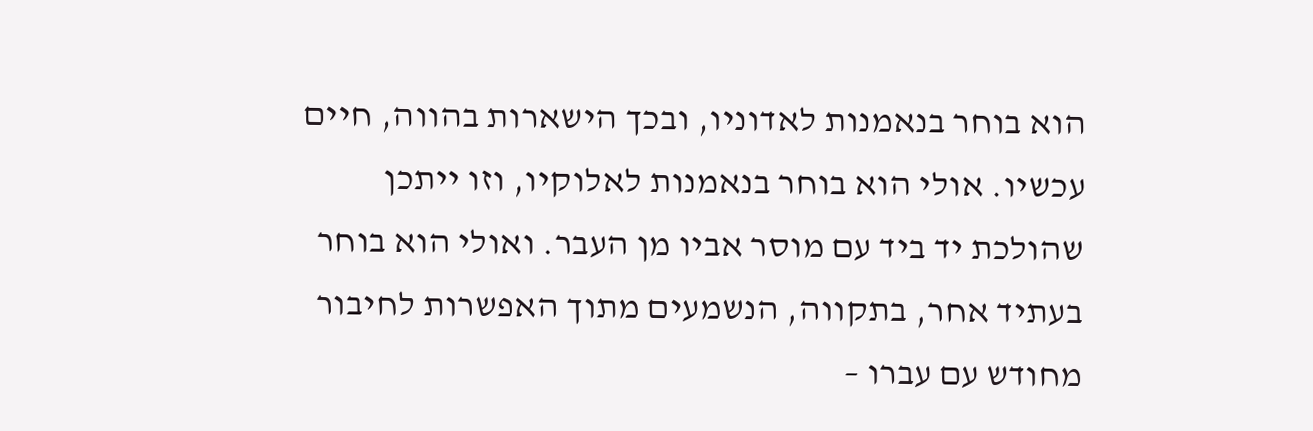הוא בוחר בנאמנות לאדוניו, ובכך הישארות בהווה, חיים עכשיו. אולי הוא בוחר בנאמנות לאלוקיו, וזו ייתכן שהולכת יד ביד עם מוסר אביו מן העבר. ואולי הוא בוחר בעתיד אחר, בתקווה, הנשמעים מתוך האפשרות לחיבור מחודש עם עברו –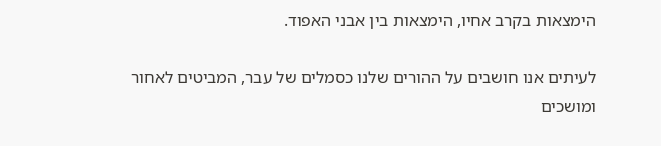הימצאות בקרב אחיו, הימצאות בין אבני האפוד.

לעיתים אנו חושבים על ההורים שלנו כסמלים של עבר, המביטים לאחור ומושכים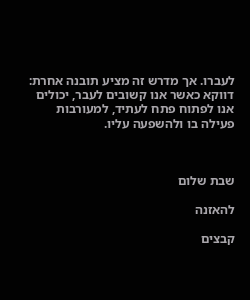לעברו. אך מדרש זה מציע תובנה אחרת: דווקא כאשר אנו קשובים לעבר, יכולים אנו לפתוח פתח לעתיד, למעורבות פעילה בו ולהשפעה עליו.



שבת שלום

להאזנה

קבצים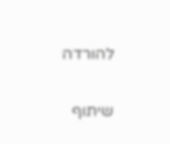להורדה

שיתוף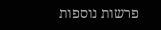פרשות נוספות